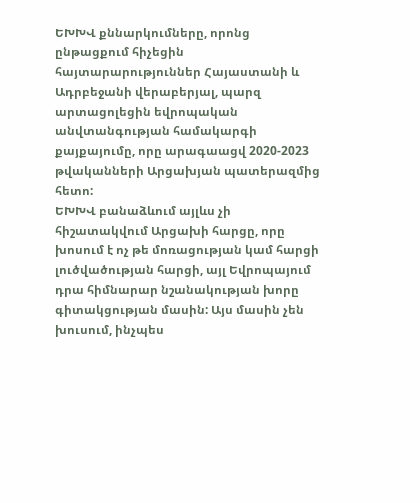ԵԽԽՎ քննարկումները, որոնց ընթացքում հիչեցին հայտարարություններ Հայաստանի և Ադրբեջանի վերաբերյալ, պարզ արտացոլեցին եվրոպական անվտանգության համակարգի քայքայումը, որը արագաացվ 2020-2023 թվականների Արցախյան պատերազմից հետո:
ԵԽԽՎ բանաձևում այլևս չի հիշատակվում Արցախի հարցը, որը խոսում է ոչ թե մոռացության կամ հարցի լուծվածության հարցի, այլ Եվրոպայում դրա հիմնարար նշանակության խորը գիտակցության մասին: Այս մասին չեն խուսում, ինչպես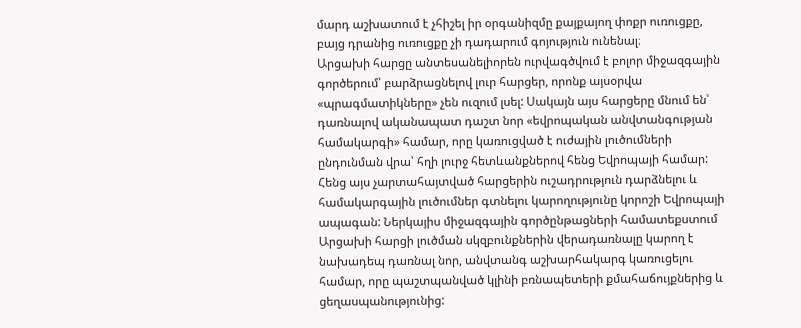մարդ աշխատում է չհիշել իր օրգանիզմը քայքայող փոքր ուռուցքը, բայց դրանից ուռուցքը չի դադարում գոյություն ունենալ։
Արցախի հարցը անտեսանելիորեն ուրվագծվում է բոլոր միջազգային գործերում՝ բարձրացնելով լուր հարցեր, որոնք այսօրվա «պրագմատիկները» չեն ուզում լսել: Սակայն այս հարցերը մնում են՝ դառնալով ականապատ դաշտ նոր «եվրոպական անվտանգության համակարգի» համար, որը կառուցված է ուժային լուծումների ընդունման վրա՝ հղի լուրջ հետևանքներով հենց Եվրոպայի համար:
Հենց այս չարտահայտված հարցերին ուշադրություն դարձնելու և համակարգային լուծումներ գտնելու կարողությունը կորոշի Եվրոպայի ապագան: Ներկայիս միջազգային գործընթացների համատեքստում Արցախի հարցի լուծման սկզբունքներին վերադառնալը կարող է նախադեպ դառնալ նոր, անվտանգ աշխարհակարգ կառուցելու համար, որը պաշտպանված կլինի բռնապետերի քմահաճույքներից և ցեղասպանությունից: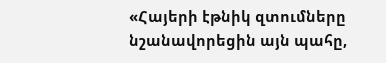«Հայերի էթնիկ զտումները նշանավորեցին այն պահը,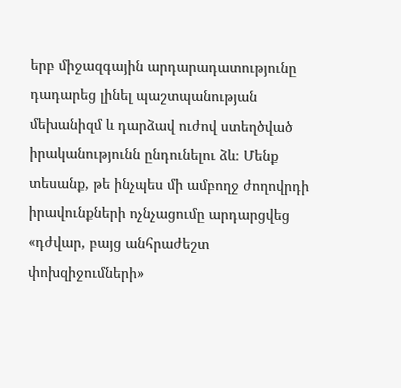երբ միջազգային արդարադատությունը դադարեց լինել պաշտպանության մեխանիզմ և դարձավ ուժով ստեղծված իրականությունն ընդունելու ձև։ Մենք տեսանք, թե ինչպես մի ամբողջ ժողովրդի իրավունքների ոչնչացումը արդարցվեց «դժվար, բայց անհրաժեշտ փոխզիջումների»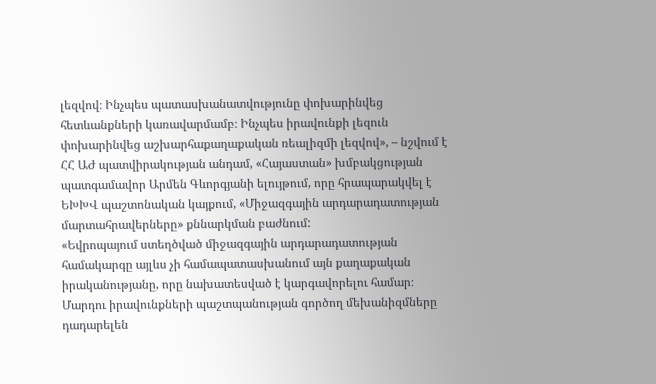լեզվով։ Ինչպես պատասխանատվությունը փոխարինվեց հետևանքների կառավարմամբ։ Ինչպես իրավունքի լեզուն փոխարինվեց աշխարհաքաղաքական ռեալիզմի լեզվով», – նշվում է ՀՀ ԱԺ պատվիրակության անդամ, «Հայաստան» խմբակցության պատգամավոր Արմեն Գևորգյանի ելույթում, որը հրապարակվել է ԵԽԽՎ պաշտոնական կայքում, «Միջազգային արդարադատության մարտահրավերները» քննարկման բաժնում:
«Եվրոպայում ստեղծված միջազգային արդարադատության համակարգը այլևս չի համապատասխանում այն քաղաքական իրականությանը, որը նախատեսված է կարգավորելու համար։ Մարդու իրավունքների պաշտպանության գործող մեխանիզմները դադարելեն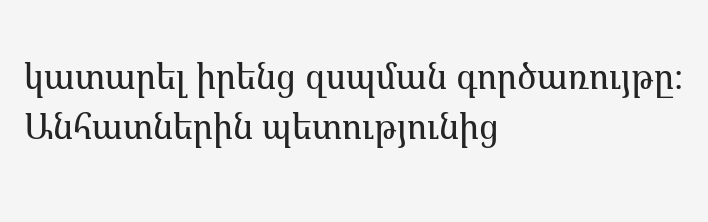կատարել իրենց զսպման գործառույթը։
Անհատներին պետությունից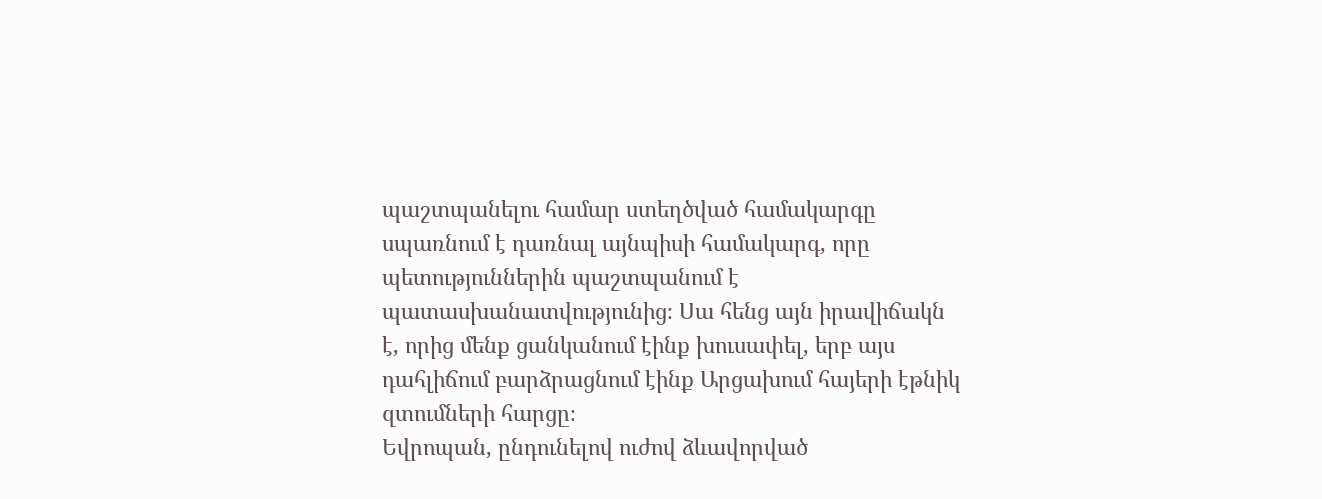պաշտպանելու համար ստեղծված համակարգը սպառնում է դառնալ այնպիսի համակարգ, որը պետություններին պաշտպանում է պատասխանատվությունից։ Սա հենց այն իրավիճակն է, որից մենք ցանկանում էինք խուսափել, երբ այս դահլիճում բարձրացնում էինք Արցախում հայերի էթնիկ զտումների հարցը։
Եվրոպան, ընդունելով ուժով ձևավորված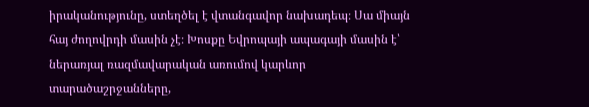իրականությունը, ստեղծել է վտանգավոր նախադեպ։ Սա միայն հայ ժողովրդի մասին չէ։ Խոսքը Եվրոպայի ապագայի մասին է՝ ներառյալ ռազմավարական առումով կարևոր տարածաշրջանները,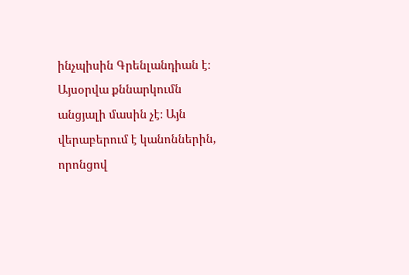ինչպիսին Գրենլանդիան է։
Այսօրվա քննարկումն անցյալի մասին չէ։ Այն վերաբերում է կանոններին, որոնցով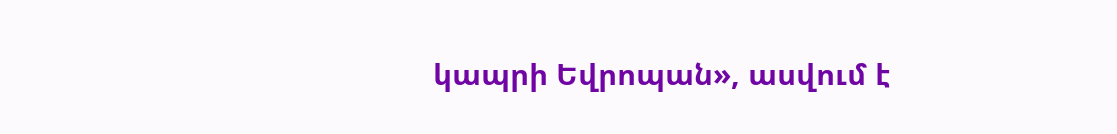կապրի Եվրոպան», ասվում է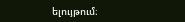ելույթում։